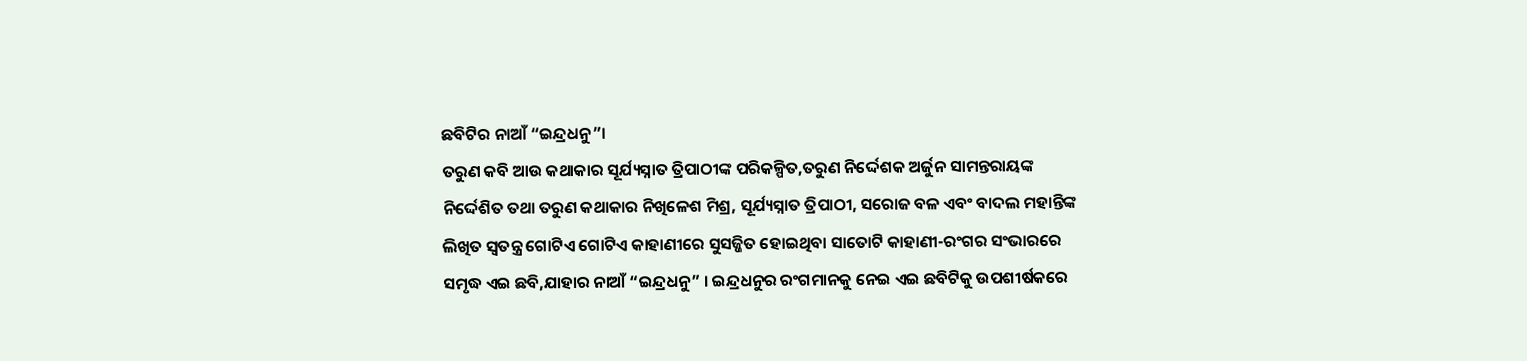ଛବିଟିର ନାଆଁ “ଇନ୍ଦ୍ରଧନୁ”।
ତରୁଣ କବି ଆଉ କଥାକାର ସୂର୍ଯ୍ୟସ୍ନାତ ତ୍ରିପାଠୀଙ୍କ ପରିକଳ୍ପିତ,ତରୁଣ ନିର୍ଦ୍ଦେଶକ ଅର୍ଜୁନ ସାମନ୍ତରାୟଙ୍କ ନିର୍ଦ୍ଦେଶିତ ତଥା ତରୁଣ କଥାକାର ନିଖିଳେଶ ମିଶ୍ର, ସୂର୍ଯ୍ୟସ୍ନାତ ତ୍ରିପାଠୀ, ସରୋଜ ବଳ ଏବଂ ବାଦଲ ମହାନ୍ତିଙ୍କ ଲିଖିତ ସ୍ୱତନ୍ତ୍ର ଗୋଟିଏ ଗୋଟିଏ କାହାଣୀରେ ସୁସଜ୍ଜିତ ହୋଇଥିବା ସାତୋଟି କାହାଣୀ-ରଂଗର ସଂଭାରରେ ସମୃଦ୍ଧ ଏଇ ଛବି,ଯାହାର ନାଆଁ “ଇନ୍ଦ୍ରଧନୁ” । ଇନ୍ଦ୍ରଧନୁର ରଂଗମାନକୁ ନେଇ ଏଇ ଛବିଟିକୁ ଉପଶୀର୍ଷକରେ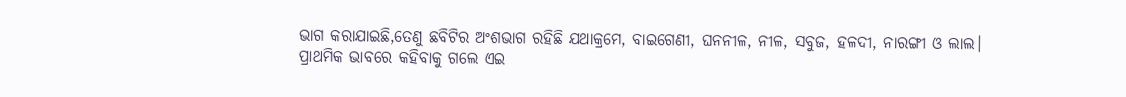ଭାଗ କରାଯାଇଛି,ତେଣୁ ଛବିଟିର ଅଂଶଭାଗ ରହିଛି ଯଥାକ୍ରମେ, ବାଇଗେଣୀ, ଘନନୀଳ, ନୀଳ, ସବୁଜ, ହଳଦୀ, ନାରଙ୍ଗୀ ଓ ଲାଲ।
ପ୍ରାଥମିକ ଭାବରେ କହିବାକୁ ଗଲେ ଏଇ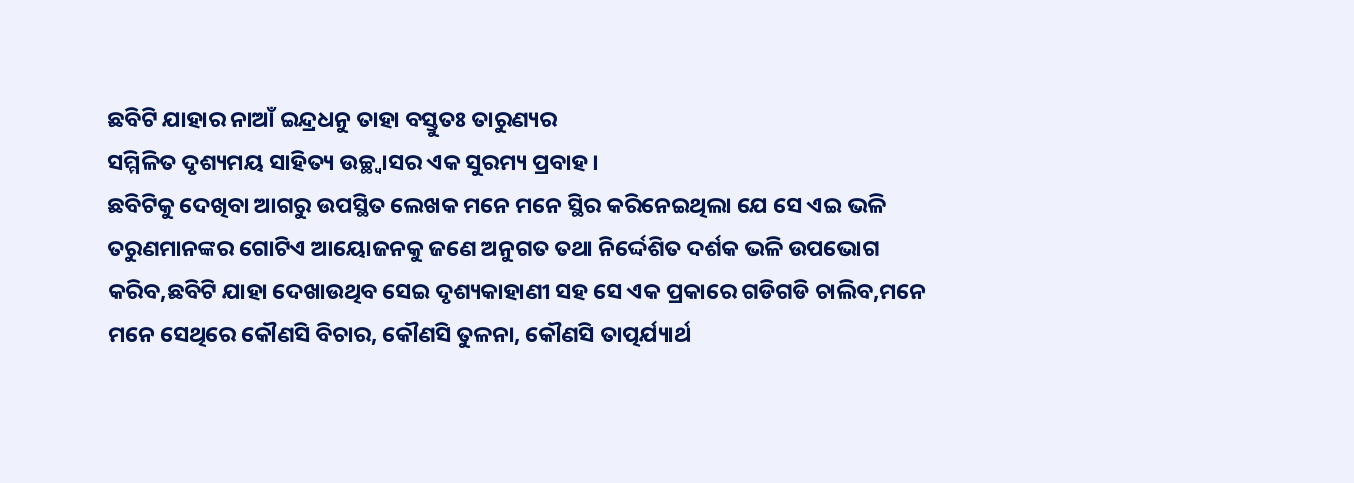ଛବିଟି ଯାହାର ନାଆଁ ଇନ୍ଦ୍ରଧନୁ ତାହା ବସ୍ତୁତଃ ତାରୁଣ୍ୟର
ସମ୍ମିଳିତ ଦୃଶ୍ୟମୟ ସାହିତ୍ୟ ଉଚ୍ଛ୍ୱାସର ଏକ ସୁରମ୍ୟ ପ୍ରବାହ।
ଛବିଟିକୁ ଦେଖିବା ଆଗରୁ ଉପସ୍ଥିତ ଲେଖକ ମନେ ମନେ ସ୍ଥିର କରିନେଇଥିଲା ଯେ ସେ ଏଇ ଭଳି ତରୁଣମାନଙ୍କର ଗୋଟିଏ ଆୟୋଜନକୁ ଜଣେ ଅନୁଗତ ତଥା ନିର୍ଦ୍ଦେଶିତ ଦର୍ଶକ ଭଳି ଉପଭୋଗ କରିବ,ଛବିଟି ଯାହା ଦେଖାଉଥିବ ସେଇ ଦୃଶ୍ୟକାହାଣୀ ସହ ସେ ଏକ ପ୍ରକାରେ ଗଡିଗଡି ଚାଲିବ,ମନେ ମନେ ସେଥିରେ କୌଣସି ବିଚାର, କୌଣସି ତୁଳନା, କୌଣସି ତାତ୍ପର୍ଯ୍ୟାର୍ଥ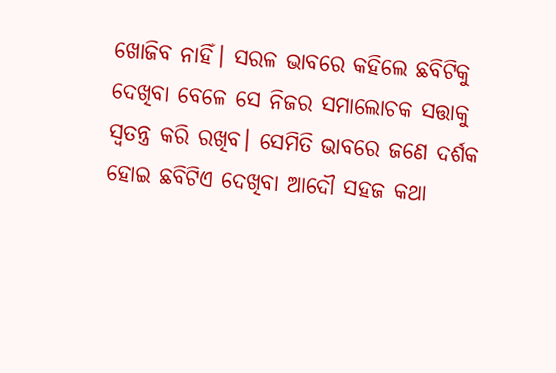ଖୋଜିବ ନାହିଁ। ସରଳ ଭାବରେ କହିଲେ ଛବିଟିକୁ ଦେଖିବା ବେଳେ ସେ ନିଜର ସମାଲୋଚକ ସତ୍ତାକୁ ସ୍ୱତନ୍ତ୍ର କରି ରଖିବ। ସେମିତି ଭାବରେ ଜଣେ ଦର୍ଶକ ହୋଇ ଛବିଟିଏ ଦେଖିବା ଆଦୌ ସହଜ କଥା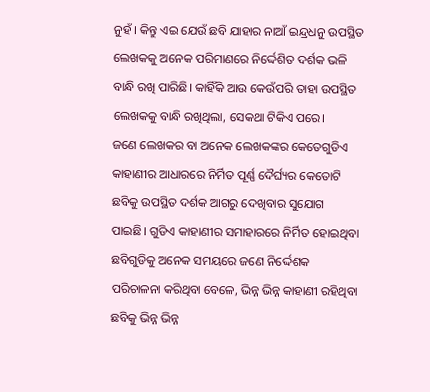ନୁହଁ । କିନ୍ତୁ ଏଇ ଯେଉଁ ଛବି ଯାହାର ନାଆଁ ଇନ୍ଦ୍ରଧନୁ ଉପସ୍ଥିତ ଲେଖକକୁ ଅନେକ ପରିମାଣରେ ନିର୍ଦ୍ଦେଶିତ ଦର୍ଶକ ଭଳି ବାନ୍ଧି ରଖି ପାରିଛି। କାହିଁକି ଆଉ କେଉଁପରି ତାହା ଉପସ୍ଥିତ ଲେଖକକୁ ବାନ୍ଧି ରଖିଥିଲା, ସେକଥା ଟିକିଏ ପରେ।
ଜଣେ ଲେଖକର ବା ଅନେକ ଲେଖକଙ୍କର କେତେଗୁଡିଏ କାହାଣୀର ଆଧାରରେ ନିର୍ମିତ ପୂର୍ଣ୍ଣ ଦୈର୍ଘ୍ୟର କେତୋଟି ଛବିକୁ ଉପସ୍ଥିତ ଦର୍ଶକ ଆଗରୁ ଦେଖିବାର ସୁଯୋଗ ପାଇଛି। ଗୁଡିଏ କାହାଣୀର ସମାହାରରେ ନିର୍ମିତ ହୋଇଥିବା ଛବିଗୁଡିକୁ ଅନେକ ସମୟରେ ଜଣେ ନିର୍ଦ୍ଦେଶକ ପରିଚାଳନା କରିଥିବା ବେଳେ, ଭିନ୍ନ ଭିନ୍ନ କାହାଣୀ ରହିଥିବା ଛବିକୁ ଭିନ୍ନ ଭିନ୍ନ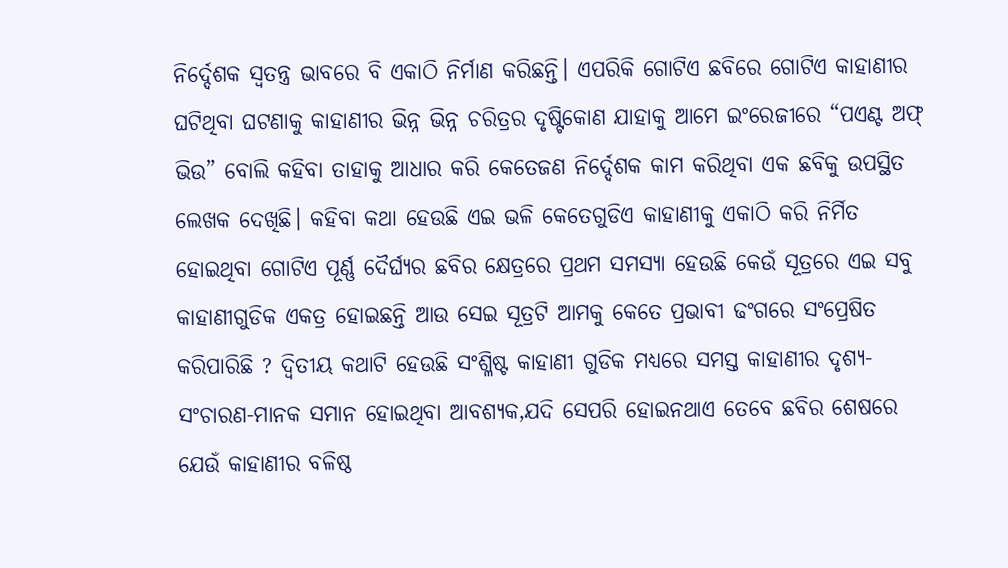ନିର୍ଦ୍ଦେଶକ ସ୍ୱତନ୍ତ୍ର ଭାବରେ ବି ଏକାଠି ନିର୍ମାଣ କରିଛନ୍ତି। ଏପରିକି ଗୋଟିଏ ଛବିରେ ଗୋଟିଏ କାହାଣୀର ଘଟିଥିବା ଘଟଣାକୁ କାହାଣୀର ଭିନ୍ନ ଭିନ୍ନ ଚରିତ୍ରର ଦୃଷ୍ଟିକୋଣ ଯାହାକୁ ଆମେ ଇଂରେଜୀରେ “ପଏଣ୍ଟ ଅଫ୍ ଭିଉ” ବୋଲି କହିବା ତାହାକୁ ଆଧାର କରି କେତେଜଣ ନିର୍ଦ୍ଦେଶକ କାମ କରିଥିବା ଏକ ଛବିକୁ ଉପସ୍ଥିତ ଲେଖକ ଦେଖିଛି। କହିବା କଥା ହେଉଛି ଏଇ ଭଳି କେତେଗୁଡିଏ କାହାଣୀକୁ ଏକାଠି କରି ନିର୍ମିତ ହୋଇଥିବା ଗୋଟିଏ ପୂର୍ଣ୍ଣ ଦୈର୍ଘ୍ୟର ଛବିର କ୍ଷେତ୍ରରେ ପ୍ରଥମ ସମସ୍ୟା ହେଉଛି କେଉଁ ସୂତ୍ରରେ ଏଇ ସବୁ କାହାଣୀଗୁଡିକ ଏକତ୍ର ହୋଇଛନ୍ତି ଆଉ ସେଇ ସୂତ୍ରଟି ଆମକୁ କେତେ ପ୍ରଭାବୀ ଢଂଗରେ ସଂପ୍ରେଷିତ କରିପାରିଛି ? ଦ୍ୱିତୀୟ କଥାଟି ହେଉଛି ସଂଶ୍ଳିଷ୍ଟ କାହାଣୀ ଗୁଡିକ ମଧ୍ୟରେ ସମସ୍ତ କାହାଣୀର ଦୃଶ୍ୟ-ସଂଚାରଣ-ମାନକ ସମାନ ହୋଇଥିବା ଆବଶ୍ୟକ,ଯଦି ସେପରି ହୋଇନଥାଏ ତେବେ ଛବିର ଶେଷରେ ଯେଉଁ କାହାଣୀର ବଳିଷ୍ଠ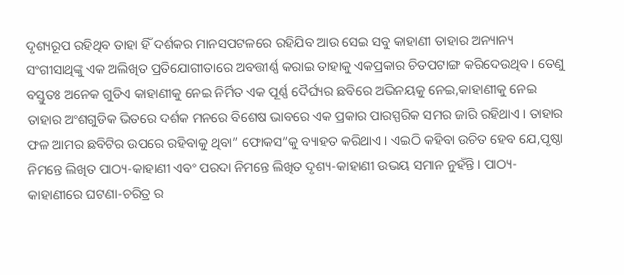ଦୃଶ୍ୟରୂପ ରହିଥିବ ତାହା ହିଁ ଦର୍ଶକର ମାନସପଟଳରେ ରହିଯିବ ଆଉ ସେଇ ସବୁ କାହାଣୀ ତାହାର ଅନ୍ୟାନ୍ୟ ସଂଗୀସାଥିଙ୍କୁ ଏକ ଅଲିଖିତ ପ୍ରତିଯୋଗୀତାରେ ଅବତ୍ତୀର୍ଣ୍ଣ କରାଇ ତାହାକୁ ଏକପ୍ରକାର ଚିତପଟାଙ୍ଗ କରିଦେଉଥିବ। ତେଣୁ ବସ୍ତୁତଃ ଅନେକ ଗୁଡିଏ କାହାଣୀକୁ ନେଇ ନିର୍ମିତ ଏକ ପୂର୍ଣ୍ଣ ଦୈର୍ଘ୍ୟର ଛବିରେ ଅଭିନୟକୁ ନେଇ,କାହାଣୀକୁ ନେଇ ତାହାର ଅଂଶଗୁଡିକ ଭିତରେ ଦର୍ଶକ ମନରେ ବିଶେଷ ଭାବରେ ଏକ ପ୍ରକାର ପାରସ୍ପରିକ ସମର ଜାରି ରହିଥାଏ। ତାହାର ଫଳ ଆମର ଛବିଟିର ଉପରେ ରହିବାକୁ ଥିବା” ଫୋକସ”କୁ ବ୍ୟାହତ କରିଥାଏ। ଏଇଠି କହିବା ଉଚିତ ହେବ ଯେ,ପୃଷ୍ଠା ନିମନ୍ତେ ଲିଖିତ ପାଠ୍ୟ-କାହାଣୀ ଏବଂ ପରଦା ନିମନ୍ତେ ଲିଖିତ ଦୃଶ୍ୟ-କାହାଣୀ ଉଭୟ ସମାନ ନୁହଁନ୍ତି। ପାଠ୍ୟ-କାହାଣୀରେ ଘଟଣା-ଚରିତ୍ର ର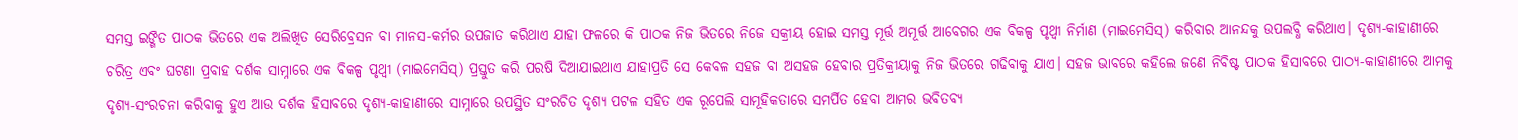ସମସ୍ତ ଇଙ୍ଗିତ ପାଠକ ଭିତରେ ଏକ ଅଲିଖିତ ସେରିବ୍ରେସନ ବା ମାନସ-କର୍ମର ଉପଜାତ କରିଥାଏ ଯାହା ଫଳରେ କି ପାଠକ ନିଜ ଭିତରେ ନିଜେ ସକ୍ରୀୟ ହୋଇ ସମସ୍ତ ମୂର୍ତ୍ତ ଅମୂର୍ତ୍ତ ଆବେଗର ଏକ ବିକଳ୍ପ ପୃଥ୍ୱୀ ନିର୍ମାଣ (ମାଇମେସିସ୍) କରିବାର ଆନନ୍ଦକୁ ଉପଲବ୍ଧି କରିଥାଏ। ଦୃଶ୍ୟ-କାହାଣୀରେ ଚରିତ୍ର ଏବଂ ଘଟଣା ପ୍ରବାହ ଦର୍ଶକ ସାମ୍ନାରେ ଏକ ବିକଳ୍ପ ପୃଥ୍ୱୀ (ମାଇମେସିସ୍) ପ୍ରସ୍ତୁତ କରି ପରଷି ଦିଆଯାଇଥାଏ ଯାହାପ୍ରତି ସେ କେବଳ ସହଜ ବା ଅସହଜ ହେବାର ପ୍ରତିକ୍ରୀୟାକୁ ନିଜ ଭିତରେ ଗଢିବାକୁ ଯାଏ। ସହଜ ଭାବରେ କହିଲେ ଜଣେ ନିବିଷ୍ଟ ପାଠକ ହିସାବରେ ପାଠ୍ୟ-କାହାଣୀରେ ଆମକୁ ଦୃଶ୍ୟ-ସଂରଚନା କରିବାକୁ ହୁଏ ଆଉ ଦର୍ଶକ ହିସାବରେ ଦୃଶ୍ୟ-କାହାଣୀରେ ସାମ୍ନାରେ ଉପସ୍ଥିତ ସଂରଚିତ ଦୃଶ୍ୟ ପଟଳ ସହିତ ଏକ ରୂପେଲି ସାମୂହିକତାରେ ସମର୍ପିତ ହେବା ଆମର ଭବିତବ୍ୟ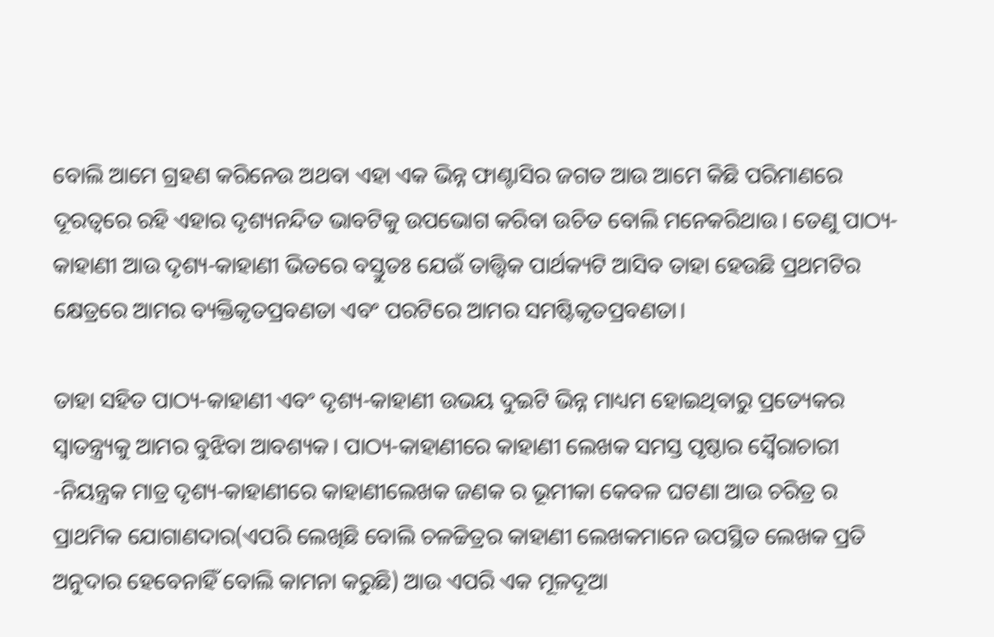ବୋଲି ଆମେ ଗ୍ରହଣ କରିନେଉ ଅଥବା ଏହା ଏକ ଭିନ୍ନ ଫାଣ୍ଟାସିର ଜଗତ ଆଉ ଆମେ କିଛି ପରିମାଣରେ ଦୂରତ୍ୱରେ ରହି ଏହାର ଦୃଶ୍ୟନନ୍ଦିତ ଭାବଟିକୁ ଉପଭୋଗ କରିବା ଉଚିତ ବୋଲି ମନେକରିଥାଉ। ତେଣୁ ପାଠ୍ୟ-କାହାଣୀ ଆଉ ଦୃଶ୍ୟ-କାହାଣୀ ଭିତରେ ବସ୍ତୁତଃ ଯେଉଁ ତାତ୍ତ୍ୱିକ ପାର୍ଥକ୍ୟଟି ଆସିବ ତାହା ହେଉଛି ପ୍ରଥମଟିର କ୍ଷେତ୍ରରେ ଆମର ବ୍ୟକ୍ତିକୃତପ୍ରବଣତା ଏବଂ ପରଟିରେ ଆମର ସମଷ୍ଟିକୃତପ୍ରବଣତା।

ତାହା ସହିତ ପାଠ୍ୟ-କାହାଣୀ ଏବଂ ଦୃଶ୍ୟ-କାହାଣୀ ଉଭୟ ଦୁଇଟି ଭିନ୍ନ ମାଧ୍ୟମ ହୋଇଥିବାରୁ ପ୍ରତ୍ୟେକର ସ୍ୱାତନ୍ତ୍ର୍ୟକୁ ଆମର ବୁଝିବା ଆବଶ୍ୟକ। ପାଠ୍ୟ-କାହାଣୀରେ କାହାଣୀ ଲେଖକ ସମସ୍ତ ପୃଷ୍ଠାର ସ୍ୱୈରାଚାରୀ -ନିୟନ୍ତ୍ରକ ମାତ୍ର ଦୃଶ୍ୟ-କାହାଣୀରେ କାହାଣୀଲେଖକ ଜଣକ ର ଭୂମୀକା କେବଳ ଘଟଣା ଆଉ ଚରିତ୍ର ର ପ୍ରାଥମିକ ଯୋଗାଣଦାର(ଏପରି ଲେଖିଛି ବୋଲି ଚଳଚ୍ଚିତ୍ରର କାହାଣୀ ଲେଖକମାନେ ଉପସ୍ଥିତ ଲେଖକ ପ୍ରତି ଅନୁଦାର ହେବେନାହିଁ ବୋଲି କାମନା କରୁଛି) ଆଉ ଏପରି ଏକ ମୂଳଦୂଆ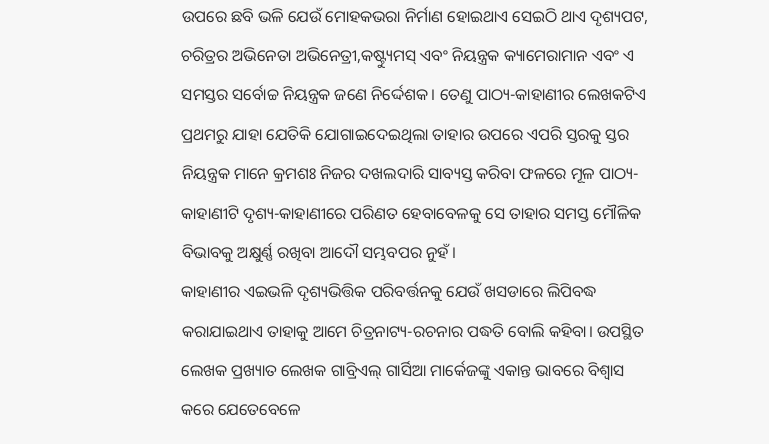ଉପରେ ଛବି ଭଳି ଯେଉଁ ମୋହକଭରା ନିର୍ମାଣ ହୋଇଥାଏ ସେଇଠି ଥାଏ ଦୃଶ୍ୟପଟ, ଚରିତ୍ରର ଅଭିନେତା ଅଭିନେତ୍ରୀ,କଷ୍ଟ୍ୟୁମସ୍ ଏବଂ ନିୟନ୍ତ୍ରକ କ୍ୟାମେରାମାନ ଏବଂ ଏ ସମସ୍ତର ସର୍ବୋଚ୍ଚ ନିୟନ୍ତ୍ରକ ଜଣେ ନିର୍ଦ୍ଦେଶକ। ତେଣୁ ପାଠ୍ୟ-କାହାଣୀର ଲେଖକଟିଏ ପ୍ରଥମରୁ ଯାହା ଯେତିକି ଯୋଗାଇଦେଇଥିଲା ତାହାର ଉପରେ ଏପରି ସ୍ତରକୁ ସ୍ତର ନିୟନ୍ତ୍ରକ ମାନେ କ୍ରମଶଃ ନିଜର ଦଖଲଦାରି ସାବ୍ୟସ୍ତ କରିବା ଫଳରେ ମୂଳ ପାଠ୍ୟ-କାହାଣୀଟି ଦୃଶ୍ୟ-କାହାଣୀରେ ପରିଣତ ହେବାବେଳକୁ ସେ ତାହାର ସମସ୍ତ ମୌଳିକ ବିଭାବକୁ ଅକ୍ଷୁର୍ଣ୍ଣ ରଖିବା ଆଦୌ ସମ୍ଭବପର ନୁହଁ।
କାହାଣୀର ଏଇଭଳି ଦୃଶ୍ୟଭିତ୍ତିକ ପରିବର୍ତ୍ତନକୁ ଯେଉଁ ଖସଡାରେ ଲିପିବଦ୍ଧ କରାଯାଇଥାଏ ତାହାକୁ ଆମେ ଚିତ୍ରନାଟ୍ୟ-ରଚନାର ପଦ୍ଧତି ବୋଲି କହିବା। ଉପସ୍ଥିତ ଲେଖକ ପ୍ରଖ୍ୟାତ ଲେଖକ ଗାବ୍ରିଏଲ୍ ଗାର୍ସିଆ ମାର୍କେଜଙ୍କୁ ଏକାନ୍ତ ଭାବରେ ବିଶ୍ୱାସ କରେ ଯେତେବେଳେ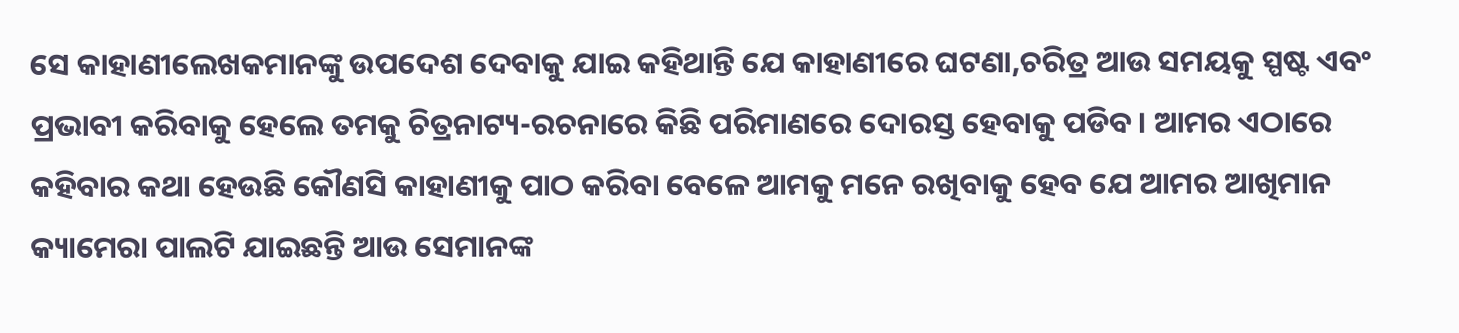ସେ କାହାଣୀଲେଖକମାନଙ୍କୁ ଉପଦେଶ ଦେବାକୁ ଯାଇ କହିଥାନ୍ତି ଯେ କାହାଣୀରେ ଘଟଣା,ଚରିତ୍ର ଆଉ ସମୟକୁ ସ୍ପଷ୍ଟ ଏବଂ ପ୍ରଭାବୀ କରିବାକୁ ହେଲେ ତମକୁ ଚିତ୍ରନାଟ୍ୟ-ରଚନାରେ କିଛି ପରିମାଣରେ ଦୋରସ୍ତ ହେବାକୁ ପଡିବ। ଆମର ଏଠାରେ କହିବାର କଥା ହେଉଛି କୌଣସି କାହାଣୀକୁ ପାଠ କରିବା ବେଳେ ଆମକୁ ମନେ ରଖିବାକୁ ହେବ ଯେ ଆମର ଆଖିମାନ କ୍ୟାମେରା ପାଲଟି ଯାଇଛନ୍ତି ଆଉ ସେମାନଙ୍କ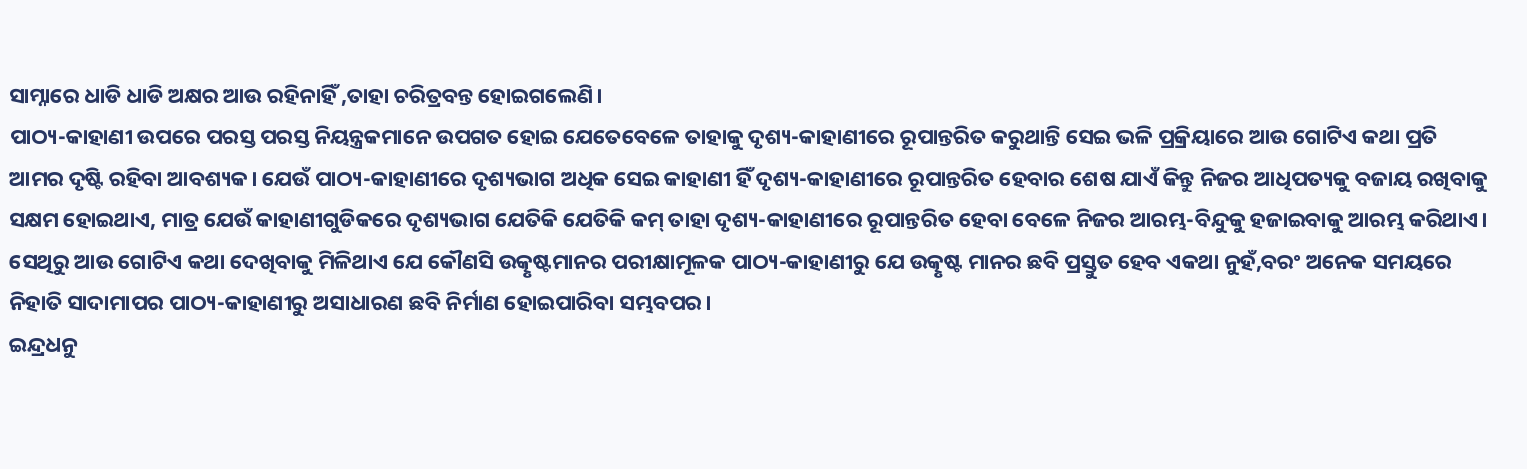ସାମ୍ନାରେ ଧାଡି ଧାଡି ଅକ୍ଷର ଆଉ ରହିନାହିଁ ,ତାହା ଚରିତ୍ରବନ୍ତ ହୋଇଗଲେଣି।
ପାଠ୍ୟ-କାହାଣୀ ଉପରେ ପରସ୍ତ ପରସ୍ତ ନିୟନ୍ତ୍ରକମାନେ ଉପଗତ ହୋଇ ଯେତେବେଳେ ତାହାକୁ ଦୃଶ୍ୟ-କାହାଣୀରେ ରୂପାନ୍ତରିତ କରୁଥାନ୍ତି ସେଇ ଭଳି ପ୍ରକ୍ରିୟାରେ ଆଉ ଗୋଟିଏ କଥା ପ୍ରତି ଆମର ଦୃଷ୍ଟି ରହିବା ଆବଶ୍ୟକ। ଯେଉଁ ପାଠ୍ୟ-କାହାଣୀରେ ଦୃଶ୍ୟଭାଗ ଅଧିକ ସେଇ କାହାଣୀ ହିଁ ଦୃଶ୍ୟ-କାହାଣୀରେ ରୂପାନ୍ତରିତ ହେବାର ଶେଷ ଯାଏଁ କିନ୍ତୁ ନିଜର ଆଧିପତ୍ୟକୁ ବଜାୟ ରଖିବାକୁ ସକ୍ଷମ ହୋଇଥାଏ, ମାତ୍ର ଯେଉଁ କାହାଣୀଗୁଡିକରେ ଦୃଶ୍ୟଭାଗ ଯେତିକି ଯେତିକି କମ୍ ତାହା ଦୃଶ୍ୟ-କାହାଣୀରେ ରୂପାନ୍ତରିତ ହେବା ବେଳେ ନିଜର ଆରମ୍ଭ-ବିନ୍ଦୁକୁ ହଜାଇବାକୁ ଆରମ୍ଭ କରିଥାଏ। ସେଥିରୁ ଆଉ ଗୋଟିଏ କଥା ଦେଖିବାକୁ ମିଳିଥାଏ ଯେ କୌଣସି ଉତ୍କୃଷ୍ଟମାନର ପରୀକ୍ଷାମୂଳକ ପାଠ୍ୟ-କାହାଣୀରୁ ଯେ ଉତ୍କୃଷ୍ଟ ମାନର ଛବି ପ୍ରସ୍ତୁତ ହେବ ଏକଥା ନୁହଁ,ବରଂ ଅନେକ ସମୟରେ ନିହାତି ସାଦାମାପର ପାଠ୍ୟ-କାହାଣୀରୁ ଅସାଧାରଣ ଛବି ନିର୍ମାଣ ହୋଇପାରିବା ସମ୍ଭବପର।
ଇନ୍ଦ୍ରଧନୁ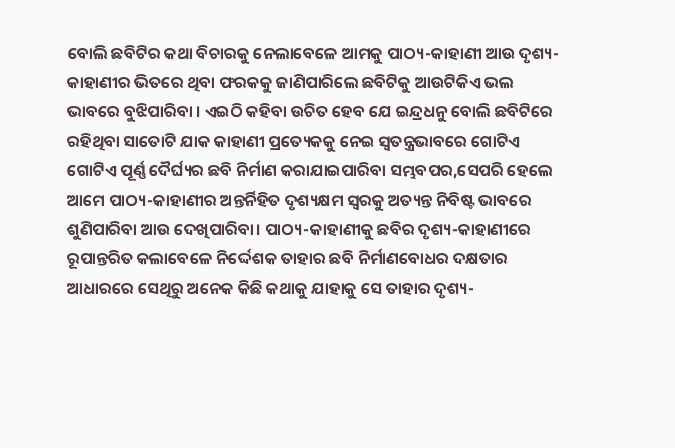ବୋଲି ଛବିଟିର କଥା ବିଚାରକୁ ନେଲାବେଳେ ଆମକୁ ପାଠ୍ୟ-କାହାଣୀ ଆଉ ଦୃଶ୍ୟ-କାହାଣୀର ଭିତରେ ଥିବା ଫରକକୁ ଜାଣିପାରିଲେ ଛବିଟିକୁ ଆଉଟିକିଏ ଭଲ ଭାବରେ ବୁଝିପାରିବା । ଏଇଠି କହିବା ଉଚିତ ହେବ ଯେ ଇନ୍ଦ୍ରଧନୁ ବୋଲି ଛବିଟିରେ ରହିଥିବା ସାତୋଟି ଯାକ କାହାଣୀ ପ୍ରତ୍ୟେକକୁ ନେଇ ସ୍ୱତନ୍ତ୍ରଭାବରେ ଗୋଟିଏ ଗୋଟିଏ ପୂର୍ଣ୍ଣ ଦୈର୍ଘ୍ୟର ଛବି ନିର୍ମାଣ କରାଯାଇପାରିବା ସମ୍ଭବପର,ସେପରି ହେଲେ ଆମେ ପାଠ୍ୟ-କାହାଣୀର ଅନ୍ତର୍ନିହିତ ଦୃଶ୍ୟକ୍ଷମ ସ୍ୱରକୁ ଅତ୍ୟନ୍ତ ନିବିଷ୍ଟ ଭାବରେ ଶୁଣିପାରିବା ଆଉ ଦେଖିପାରିବା। ପାଠ୍ୟ-କାହାଣୀକୁ ଛବିର ଦୃଶ୍ୟ-କାହାଣୀରେ ରୂପାନ୍ତରିତ କଲାବେଳେ ନିର୍ଦ୍ଦେଶକ ତାହାର ଛବି ନିର୍ମାଣବୋଧର ଦକ୍ଷତାର ଆଧାରରେ ସେଥିରୁ ଅନେକ କିଛି କଥାକୁ ଯାହାକୁ ସେ ତାହାର ଦୃଶ୍ୟ-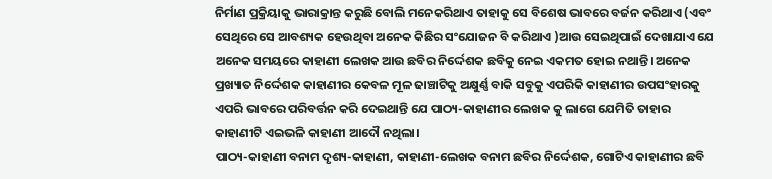ନିର୍ମାଣ ପ୍ରକ୍ରିୟାକୁ ଭାରାକ୍ରାନ୍ତ କରୁଛି ବୋଲି ମନେକରିଥାଏ ତାହାକୁ ସେ ବିଶେଷ ଭାବରେ ବର୍ଜନ କରିଥାଏ (ଏବଂ ସେଥିରେ ସେ ଆବଶ୍ୟକ ହେଉଥିବା ଅନେକ କିଛିର ସଂଯୋଜନ ବି କରିଥାଏ )ଆଉ ସେଇଥିପାଇଁ ଦେଖାଯାଏ ଯେ ଅନେକ ସମୟରେ କାହାଣୀ ଲେଖକ ଆଉ ଛବିର ନିର୍ଦ୍ଦେଶକ ଛବିକୁ ନେଇ ଏକମତ ହୋଇ ନଥାନ୍ତି। ଅନେକ ପ୍ରଖ୍ୟାତ ନିର୍ଦ୍ଦେଶକ କାହାଣୀର କେବଳ ମୂଳ ଢାଞ୍ଚାଟିକୁ ଅକ୍ଷୁର୍ଣ୍ଣ ବାକି ସବୁକୁ ଏପରିକି କାହାଣୀର ଉପସଂହାରକୁ ଏପରି ଭାବରେ ପରିବର୍ତ୍ତନ କରି ଦେଇଥାନ୍ତି ଯେ ପାଠ୍ୟ-କାହାଣୀର ଲେଖକ କୁ ଲାଗେ ଯେମିତି ତାହାର କାହାଣୀଟି ଏଇଭଳି କାହାଣୀ ଆଦୌ ନଥିଲା।
ପାଠ୍ୟ-କାହାଣୀ ବନାମ ଦୃଶ୍ୟ-କାହାଣୀ, କାହାଣୀ-ଲେଖକ ବନାମ ଛବିର ନିର୍ଦ୍ଦେଶକ, ଗୋଟିଏ କାହାଣୀର ଛବି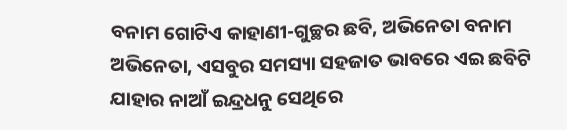ବନାମ ଗୋଟିଏ କାହାଣୀ-ଗୁଚ୍ଛର ଛବି, ଅଭିନେତା ବନାମ ଅଭିନେତା, ଏସବୁର ସମସ୍ୟା ସହଜାତ ଭାବରେ ଏଇ ଛବିଟି ଯାହାର ନାଆଁ ଇନ୍ଦ୍ରଧନୁ ସେଥିରେ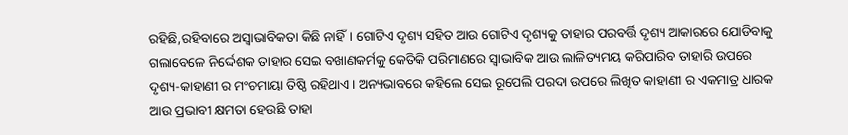ରହିଛି,ରହିବାରେ ଅସ୍ୱାଭାବିକତା କିଛି ନାହିଁ। ଗୋଟିଏ ଦୃଶ୍ୟ ସହିତ ଆଉ ଗୋଟିଏ ଦୃଶ୍ୟକୁ ତାହାର ପରବର୍ତ୍ତି ଦୃଶ୍ୟ ଆକାରରେ ଯୋଡିବାକୁ ଗଲାବେଳେ ନିର୍ଦ୍ଦେଶକ ତାହାର ସେଇ ବଖାଣକର୍ମକୁ କେତିକି ପରିମାଣରେ ସ୍ୱାଭାବିକ ଆଉ ଲାଳିତ୍ୟମୟ କରିପାରିବ ତାହାରି ଉପରେ ଦୃଶ୍ୟ-କାହାଣୀ ର ମଂଚମାୟା ତିଷ୍ଠି ରହିଥାଏ। ଅନ୍ୟଭାବରେ କହିଲେ ସେଇ ରୂପେଲି ପରଦା ଉପରେ ଲିଖିତ କାହାଣୀ ର ଏକମାତ୍ର ଧାରକ ଆଉ ପ୍ରଭାବୀ କ୍ଷମତା ହେଉଛି ତାହା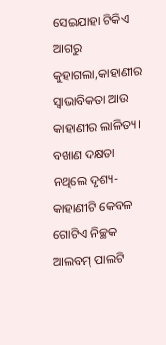ସେଇଯାହା ଟିକିଏ ଆଗରୁ କୁହାଗଲା,କାହାଣୀର ସ୍ୱାଭାବିକତା ଆଉ କାହାଣୀର ଲାଳିତ୍ୟ। ବଖାଣ ଦକ୍ଷତା ନଥିଲେ ଦୃଶ୍ୟ-କାହାଣୀଟି କେବଳ ଗୋଟିଏ ନିଚ୍ଛକ ଆଲବମ୍ ପାଲଟି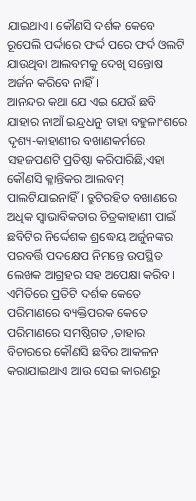ଯାଇଥାଏ। କୌଣସି ଦର୍ଶକ କେବେ ରୂପେଲି ପର୍ଦ୍ଦାରେ ଫର୍ଦ୍ଦ ପରେ ଫର୍ଦ ଓଲଟି ଯାଉଥିବା ଆଲବମକୁ ଦେଖି ସନ୍ତୋଷ ଅର୍ଜନ କରିବେ ନାହିଁ।
ଆନନ୍ଦର କଥା ଯେ ଏଇ ଯେଉଁ ଛବି ଯାହାର ନାଆଁ ଇନ୍ଦ୍ରଧନୁ ତାହା ବହୁଳାଂଶରେ ଦୃଶ୍ୟ-କାହାଣୀର ବଖାଣକର୍ମରେ ସହଜପଣଟି ପ୍ରତିଷ୍ଠା କରିପାରିଛି,ଏହା କୌଣସି କ୍ଳାନ୍ତିକର ଆଲବମ୍ ପାଲଟିଯାଇନାହିଁ । ତ୍ରୁଟିରହିତ ବଖାଣରେ ଅଧିକ ସ୍ୱାଭାବିକତାର ଚିତ୍ରକାହାଣୀ ପାଇଁ ଛବିଟିର ନିର୍ଦ୍ଦେଶକ ଶ୍ରଦ୍ଧେୟ ଅର୍ଜୁନଙ୍କର ପରବର୍ତ୍ତି ପଦକ୍ଷେପ ନିମନ୍ତେ ଉପସ୍ଥିତ ଲେଖକ ଆଗ୍ରହର ସହ ଅପେକ୍ଷା କରିବ। ଏମିତିରେ ପ୍ରତିଟି ଦର୍ଶକ କେତେ ପରିମାଣରେ ବ୍ୟକ୍ତିପରକ କେତେ ପରିମାଣରେ ସମଷ୍ଠିଗତ ,ତାହାର ବିଚାରରେ କୌଣସି ଛବିର ଆକଳନ କରାଯାଇଥାଏ ଆଉ ସେଇ କାରଣରୁ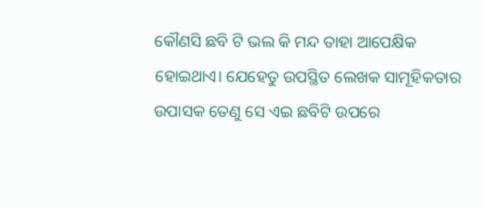କୌଣସି ଛବି ଟି ଭଲ କି ମନ୍ଦ ତାହା ଆପେକ୍ଷିକ ହୋଇଥାଏ। ଯେହେତୁ ଉପସ୍ଥିତ ଲେଖକ ସାମୂହିକତାର ଉପାସକ ତେଣୁ ସେ ଏଇ ଛବିଟି ଉପରେ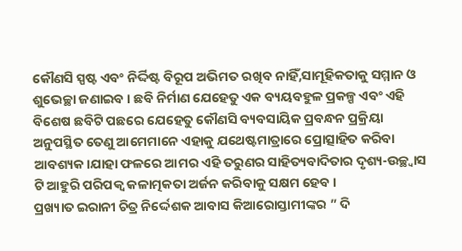କୌଣସି ସ୍ପଷ୍ଟ ଏବଂ ନିର୍ଦ୍ଦିଷ୍ଟ ବିରୂପ ଅଭିମତ ରଖିବ ନାହିଁ,ସାମୂହିକତାକୁ ସମ୍ମାନ ଓ ଶୁଭେଚ୍ଛା ଜଣାଇବ। ଛବି ନିର୍ମାଣ ଯେହେତୁ ଏକ ବ୍ୟୟବହୁଳ ପ୍ରକଳ୍ପ ଏବଂ ଏହି ବିଶେଷ ଛବିଟି ପଛରେ ଯେହେତୁ କୌଣସି ବ୍ୟବସାୟିକ ପ୍ରବନ୍ଧନ ପ୍ରକ୍ରିୟା ଅନୁପସ୍ଥିତ ତେଣୁ ଆମେମାନେ ଏହାକୁ ଯଥେଷ୍ଟମାତ୍ରାରେ ପ୍ରୋତ୍ସାହିତ କରିବା ଆବଶ୍ୟକ।ଯାହା ଫଳରେ ଆମର ଏହି ତରୁଣର ସାହିତ୍ୟବାଦିତାର ଦୃଶ୍ୟ-ଉଚ୍ଛ୍ୱାସ ଟି ଆହୁରି ପରିପକ୍ୱ କଳାତ୍ମକତା ଅର୍ଜନ କରିବାକୁ ସକ୍ଷମ ହେବ।
ପ୍ରଖ୍ୟାତ ଇରାନୀ ଚିତ୍ର ନିର୍ଦ୍ଦେଶକ ଆବାସ କିଆରୋସ୍ତାମୀଙ୍କର ” ଦି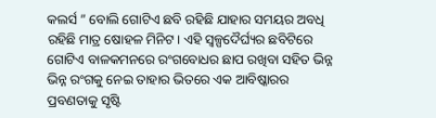କଲର୍ସ ” ବୋଲି ଗୋଟିଏ ଛବି ରହିଛି ଯାହାର ସମୟର ଅବଧି ରହିଛି ମାତ୍ର ଷୋହଳ ମିନିଟ। ଏହି ସ୍ୱଳ୍ପଦୈର୍ଘ୍ୟର ଛବିଟିରେ ଗୋଟିଏ ବାଳକମନରେ ରଂଗବୋଧର ଛାପ ରଖିବା ସହିତ ଭିନ୍ନ ଭିନ୍ନ ରଂଗକୁ ନେଇ ତାହାର ଭିତରେ ଏକ ଆବିଷ୍କାରର ପ୍ରବଣତାକୁ ସୃଷ୍ଟି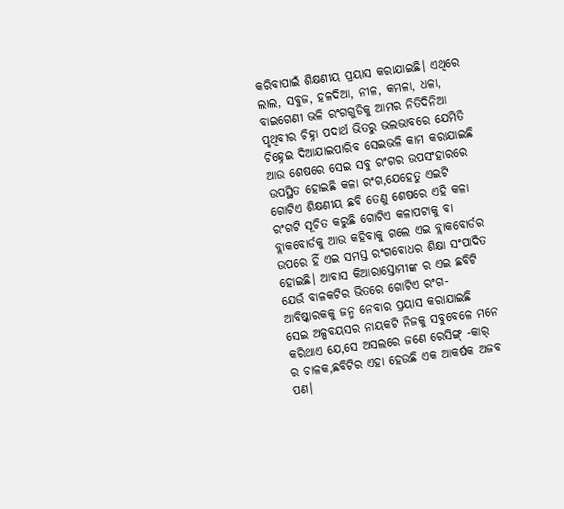କରିବାପାଇଁ ଶିକ୍ଷଣୀୟ ପ୍ରୟାସ କରାଯାଇଛି। ଏଥିରେ ଲାଲ, ସବୁଜ, ହଳଦିଆ, ନୀଳ, କମଳା, ଧଳା, ବାଇଗେଣୀ ଭଳି ରଂଗଗୁଡିକୁ ଆମର ନିତିଦିନିଆ ପୃଥିବୀର ଚିହ୍ନା ପଦାର୍ଥ ଭିତରୁ ଭଲଭାବରେ ଯେମିତି ଚିହ୍ନେଇ ଦିଆଯାଇପାରିବ ସେଇଭଳି କାମ କରାଯାଇଛି ଆଉ ଶେଷରେ ସେଇ ସବୁ ରଂଗର ଉପସଂହାରରେ ଉପସ୍ଥିତ ହୋଇଛି କଳା ରଂଗ,ଯେହେତୁ ଏଇଟି ଗୋଟିଏ ଶିକ୍ଷଣୀୟ ଛବି ତେଣୁ ଶେଷରେ ଏହି କଳା ରଂଗଟି ସୂଚିତ କରୁଛି ଗୋଟିଏ କଳାପଟାକୁ ବା ବ୍ଲାକବୋର୍ଡକୁ ଆଉ କହିବାକୁ ଗଲେ ଏଇ ବ୍ଲାକବୋର୍ଡର ଉପରେ ହିଁ ଏଇ ସମସ୍ତ ରଂଗବୋଧର ଶିକ୍ଷା ସଂପାଦିତ ହୋଇଛି। ଆବାସ କିଆରାସ୍ତୋମୀଙ୍କ ର ଏଇ ଛବିଟି ଯେଉଁ ବାଳକଟିର ଭିତରେ ଗୋଟିଏ ରଂଗ-ଆବିଷ୍କାରକକୁ ଜନ୍ମ ନେବାର ପ୍ରୟାସ କରାଯାଇଛି ସେଇ ଅଳ୍ପବୟସର ନାୟକଟି ନିଜକୁ ସବୁବେଳେ ମନେ କରିଥାଏ ଯେ,ସେ ଅସଲରେ ଜଣେ ରେସିଙ୍ଗ୍ -କାର୍ ର ଚାଳକ,ଛବିଟିର ଏହା ହେଉଛି ଏକ ଆକର୍ଷକ ଅଜବ ପଣ।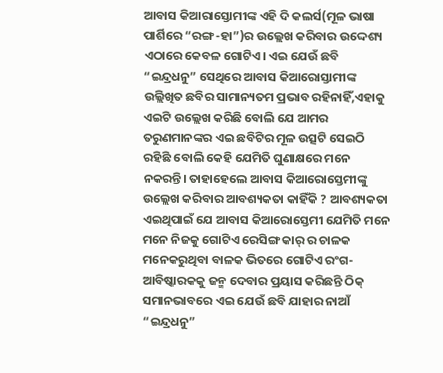ଆବାସ କିଆରାସ୍ତୋମୀଙ୍କ ଏହି ଦି କଲର୍ସ(ମୂଳ ଭାଷା ପାର୍ଶିରେ “ରଙ୍ଗ-ହା”)ର ଉଲ୍ଲେଖ କରିବାର ଉଦ୍ଦେଶ୍ୟ ଏଠାରେ କେବଳ ଗୋଟିଏ। ଏଇ ଯେଉଁ ଛବି “ଇନ୍ଦ୍ରଧନୁ” ସେଥିରେ ଆବାସ କିଆରୋସ୍ତାମୀଙ୍କ ଉଲ୍ଲିଖିତ ଛବିର ସାମାନ୍ୟତମ ପ୍ରଭାବ ରହିନାହିଁ,ଏହାକୁ ଏଇଟି ଉଲ୍ଲେଖ କରିଛି ବୋଲି ଯେ ଆମର ତରୁଣମାନଙ୍କର ଏଇ ଛବିଟିର ମୂଳ ଉତ୍ସଟି ସେଇଠି ରହିଛି ବୋଲି କେହି ଯେମିତି ଘୁଣାକ୍ଷରେ ମନେ ନକରନ୍ତି। ତାହାହେଲେ ଆବାସ କିଆରୋସ୍ତେମୀଙ୍କୁ ଉଲ୍ଲେଖ କରିବାର ଆବଶ୍ୟକତା କାହିଁକି ? ଆବଶ୍ୟକତା ଏଇଥିପାଇଁ ଯେ ଆବାସ କିଆରୋସ୍ତେମୀ ଯେମିତି ମନେ ମନେ ନିଜକୁ ଗୋଟିଏ ରେସିଙ୍ଗ କାର୍ ର ଚାଳକ ମନେକରୁଥିବା ବାଳକ ଭିତରେ ଗୋଟିଏ ରଂଗ-ଆବିଷ୍କାରକକୁ ଜନ୍ମ ଦେବାର ପ୍ରୟାସ କରିଛନ୍ତି ଠିକ୍ ସମାନଭାବରେ ଏଇ ଯେଉଁ ଛବି ଯାହାର ନାଆଁ “ଇନ୍ଦ୍ରଧନୁ”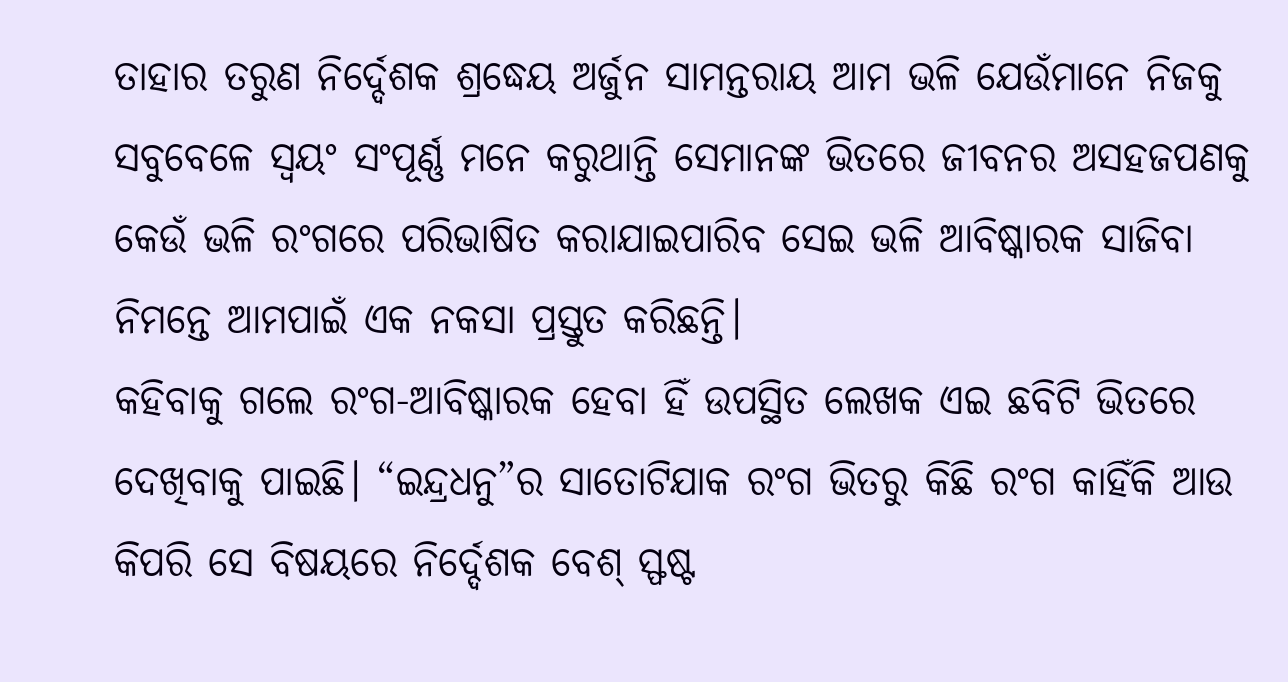ତାହାର ତରୁଣ ନିର୍ଦ୍ଦେଶକ ଶ୍ରଦ୍ଧେୟ ଅର୍ଜୁନ ସାମନ୍ତରାୟ ଆମ ଭଳି ଯେଉଁମାନେ ନିଜକୁ ସବୁବେଳେ ସ୍ୱୟଂ ସଂପୂର୍ଣ୍ଣ ମନେ କରୁଥାନ୍ତି ସେମାନଙ୍କ ଭିତରେ ଜୀବନର ଅସହଜପଣକୁ କେଉଁ ଭଳି ରଂଗରେ ପରିଭାଷିତ କରାଯାଇପାରିବ ସେଇ ଭଳି ଆବିଷ୍କାରକ ସାଜିବା ନିମନ୍ତେ ଆମପାଇଁ ଏକ ନକସା ପ୍ରସ୍ତୁତ କରିଛନ୍ତି।
କହିବାକୁ ଗଲେ ରଂଗ-ଆବିଷ୍କାରକ ହେବା ହିଁ ଉପସ୍ଥିତ ଲେଖକ ଏଇ ଛବିଟି ଭିତରେ ଦେଖିବାକୁ ପାଇଛି। “ଇନ୍ଦ୍ରଧନୁ”ର ସାତୋଟିଯାକ ରଂଗ ଭିତରୁ କିଛି ରଂଗ କାହିଁକି ଆଉ କିପରି ସେ ବିଷୟରେ ନିର୍ଦ୍ଦେଶକ ବେଶ୍ ସ୍ଫଷ୍ଟ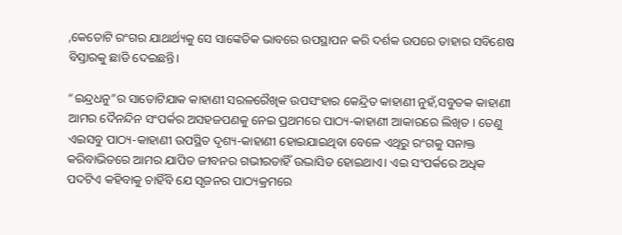,କେତୋଟି ରଂଗର ଯାଥାର୍ଥ୍ୟକୁ ସେ ସାଙ୍କେତିକ ଭାବରେ ଉପସ୍ଥାପନ କରି ଦର୍ଶକ ଉପରେ ତାହାର ସବିଶେଷ ବିସ୍ତାରକୁ ଛାଡି ଦେଇଛନ୍ତି।

“ଇନ୍ଦ୍ରଧନୁ”ର ସାତୋଟିଯାକ କାହାଣୀ ସରଳରୈଖିକ ଉପସଂହାର କେନ୍ଦ୍ରିତ କାହାଣୀ ନୁହଁ,ସବୁତକ କାହାଣୀ ଆମର ଦୈନନ୍ଦିନ ସଂପର୍କର ଅସହଜପଣକୁ ନେଇ ପ୍ରଥମରେ ପାଠ୍ୟ-କାହାଣୀ ଆକାରରେ ଲିଖିତ । ତେଣୁ ଏଇସବୁ ପାଠ୍ୟ-କାହାଣୀ ଉପସ୍ଥିତ ଦୃଶ୍ୟ-କାହାଣୀ ହୋଇଯାଇଥିବା ବେଳେ ଏଥିରୁ ରଂଗକୁ ସନାକ୍ତ କରିବାଭିତରେ ଆମର ଯାପିତ ଜୀବନର ଗଭୀରତାହିଁ ଉଦ୍ଭାସିତ ହୋଇଥାଏ। ଏଇ ସଂପର୍କରେ ଅଧିକ ପଦଟିଏ କହିବାକୁ ଚାହିଁବି ଯେ ସୃଜନର ପାଠ୍ୟକ୍ରମରେ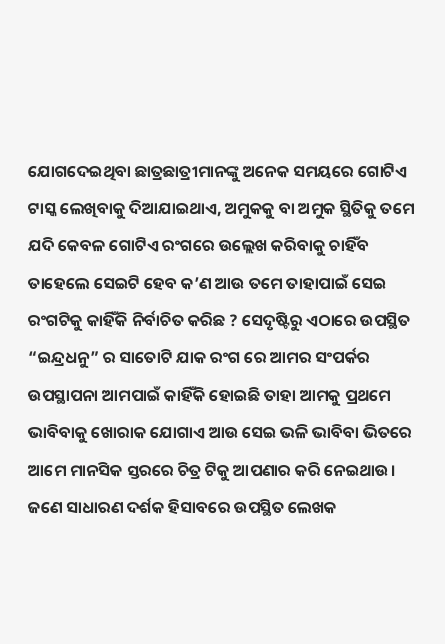ଯୋଗଦେଇଥିବା ଛାତ୍ରଛାତ୍ରୀମାନଙ୍କୁ ଅନେକ ସମୟରେ ଗୋଟିଏ ଟାସ୍କ ଲେଖିବାକୁ ଦିଆଯାଇଥାଏ, ଅମୁକକୁ ବା ଅମୁକ ସ୍ଥିତିକୁ ତମେ ଯଦି କେବଳ ଗୋଟିଏ ରଂଗରେ ଉଲ୍ଲେଖ କରିବାକୁ ଚାହିଁବ ତାହେଲେ ସେଇଟି ହେବ କ’ଣ ଆଉ ତମେ ତାହାପାଇଁ ସେଇ ରଂଗଟିକୁ କାହିଁକି ନିର୍ବାଚିତ କରିଛ ? ସେଦୃଷ୍ଟିରୁ ଏଠାରେ ଉପସ୍ଥିତ “ଇନ୍ଦ୍ରଧନୁ” ର ସାତୋଟି ଯାକ ରଂଗ ରେ ଆମର ସଂପର୍କର ଉପସ୍ଥାପନା ଆମପାଇଁ କାହିଁକି ହୋଇଛି ତାହା ଆମକୁ ପ୍ରଥମେ ଭାବିବାକୁ ଖୋରାକ ଯୋଗାଏ ଆଉ ସେଇ ଭଳି ଭାବିବା ଭିତରେ ଆମେ ମାନସିକ ସ୍ତରରେ ଚିତ୍ର ଟିକୁ ଆପଣାର କରି ନେଇଥାଉ।
ଜଣେ ସାଧାରଣ ଦର୍ଶକ ହିସାବରେ ଉପସ୍ଥିତ ଲେଖକ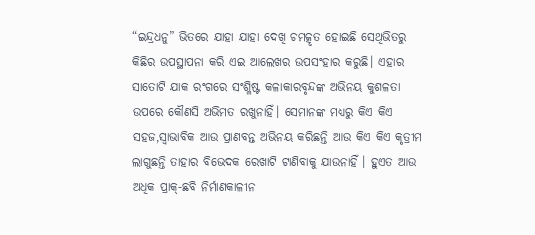“ଇନ୍ଦ୍ରଧନୁ” ଭିତରେ ଯାହା ଯାହା ଦେଖି ଚମତ୍କୃତ ହୋଇଛି ସେଥିଭିତରୁ କିଛିର ଉପସ୍ଥାପନା କରି ଏଇ ଆଲେଖର ଉପସଂହାର କରୁଛି। ଏହାର ସାତୋଟି ଯାକ ରଂଗରେ ସଂଶ୍ଳିଷ୍ଟ କଳାକାରବୃନ୍ଦଙ୍କ ଅଭିନୟ କୁଶଳତା ଉପରେ କୌଣସି ଅଭିମତ ରଖୁନାହିଁ। ସେମାନଙ୍କ ମଧ୍ୟରୁ କିଏ କିଏ ସହଜ,ସ୍ୱାଭାବିକ ଆଉ ପ୍ରାଣବନ୍ତ ଅଭିନୟ କରିଛନ୍ତି ଆଉ କିଏ କିଏ କୃତ୍ରୀମ ଲାଗୁଛନ୍ତି ତାହାର ବିଭେଦକ ରେଖାଟି ଟାଣିବାକୁ ଯାଉନାହିଁ । ହୁଏତ ଆଉ ଅଧିକ ପ୍ରାକ୍-ଛବି ନିର୍ମାଣକାଳୀନ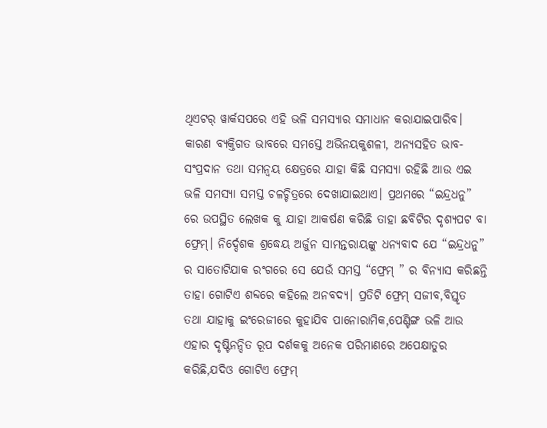ଥିଏଟର୍ ୱାର୍କସପରେ ଏହି ଭଳି ସମସ୍ୟାର ସମାଧାନ କରାଯାଇପାରିବ। କାରଣ ବ୍ୟକ୍ତିଗତ ଭାବରେ ସମସ୍ତେ ଅଭିନୟକୁଶଳୀ, ଅନ୍ୟସହିତ ଭାବ-ସଂପ୍ରଦାନ ତଥା ସମନ୍ୱୟ କ୍ଷେତ୍ରରେ ଯାହା କିଛି ସମସ୍ୟା ରହିଛି ଆଉ ଏଇ ଭଳି ସମସ୍ୟା ସମସ୍ତ ଚଳଚ୍ଚିତ୍ରରେ ଦେଖାଯାଇଥାଏ। ପ୍ରଥମରେ “ଇନ୍ଦ୍ରଧନୁ” ରେ ଉପସ୍ଥିତ ଲେଖକ କୁ ଯାହା ଆକର୍ଷଣ କରିଛି ତାହା ଛବିଟିର ଦୃଶ୍ୟପଟ ବା ଫ୍ରେମ୍। ନିର୍ଦ୍ଦେଶକ ଶ୍ରଦ୍ଧେୟ ଅର୍ଜୁନ ସାମନ୍ତରାୟଙ୍କୁ ଧନ୍ୟବାଦ ଯେ “ଇନ୍ଦ୍ରଧନୁ” ର ସାତୋଟିଯାକ ରଂଗରେ ସେ ଯେଉଁ ସମସ୍ତ “ଫ୍ରେମ୍ ” ର ବିନ୍ୟାସ କରିଛନ୍ତି ତାହା ଗୋଟିଏ ଶବ୍ଦରେ କହିଲେ ଅନବଦ୍ୟ। ପ୍ରତିଟି ଫ୍ରେମ୍ ସଜୀବ,ବିସ୍ତୃତ ତଥା ଯାହାକୁ ଇଂରେଜୀରେ କୁହାଯିବ ପାନୋରାମିକ,ପେଣ୍ଟିଙ୍ଗ ଭଳି ଆଉ ଏହାର ଦୃଷ୍ଟିନନ୍ଦିତ ରୂପ ଦର୍ଶକକୁ ଅନେକ ପରିମାଣରେ ଅପେକ୍ଷାତୁର କରିଛି,ଯଦିଓ ଗୋଟିଏ ଫ୍ରେମ୍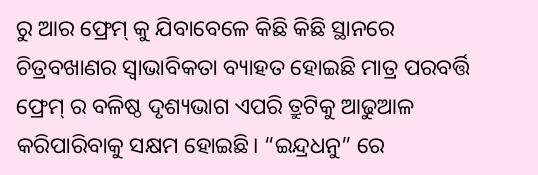ରୁ ଆର ଫ୍ରେମ୍ କୁ ଯିବାବେଳେ କିଛି କିଛି ସ୍ଥାନରେ ଚିତ୍ରବଖାଣର ସ୍ୱାଭାବିକତା ବ୍ୟାହତ ହୋଇଛି ମାତ୍ର ପରବର୍ତ୍ତି ଫ୍ରେମ୍ ର ବଳିଷ୍ଠ ଦୃଶ୍ୟଭାଗ ଏପରି ତ୍ରୁଟିକୁ ଆଢୁଆଳ କରିପାରିବାକୁ ସକ୍ଷମ ହୋଇଛି। “ଇନ୍ଦ୍ରଧନୁ” ରେ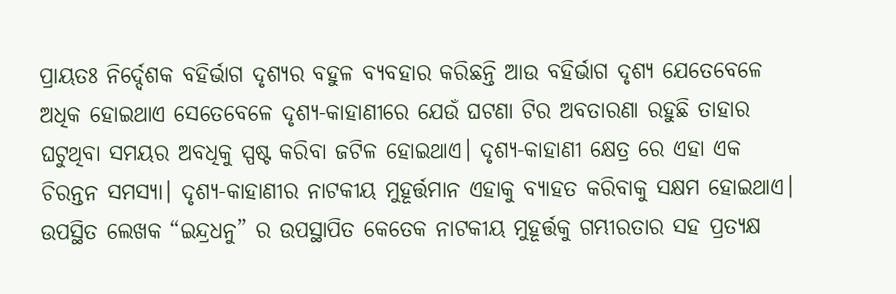ପ୍ରାୟତଃ ନିର୍ଦ୍ଦେଶକ ବହିର୍ଭାଗ ଦୃଶ୍ୟର ବହୁଳ ବ୍ୟବହାର କରିଛନ୍ତି ଆଉ ବହିର୍ଭାଗ ଦୃଶ୍ୟ ଯେତେବେଳେ ଅଧିକ ହୋଇଥାଏ ସେତେବେଳେ ଦୃଶ୍ୟ-କାହାଣୀରେ ଯେଉଁ ଘଟଣା ଟିର ଅବତାରଣା ରହୁଛି ତାହାର ଘଟୁଥିବା ସମୟର ଅବଧିକୁ ସ୍ପଷ୍ଟ କରିବା ଜଟିଳ ହୋଇଥାଏ। ଦୃଶ୍ୟ-କାହାଣୀ କ୍ଷେତ୍ର ରେ ଏହା ଏକ ଚିରନ୍ତନ ସମସ୍ୟା। ଦୃଶ୍ୟ-କାହାଣୀର ନାଟକୀୟ ମୁହୂର୍ତ୍ତମାନ ଏହାକୁ ବ୍ୟାହତ କରିବାକୁ ସକ୍ଷମ ହୋଇଥାଏ। ଉପସ୍ଥିତ ଲେଖକ “ଇନ୍ଦ୍ରଧନୁ” ର ଉପସ୍ଥାପିତ କେତେକ ନାଟକୀୟ ମୁହୂର୍ତ୍ତକୁ ଗମ୍ଭୀରତାର ସହ ପ୍ରତ୍ୟକ୍ଷ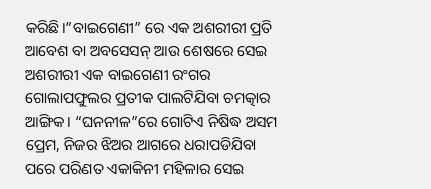କରିଛି।”ବାଇଗେଣୀ” ରେ ଏକ ଅଶରୀରୀ ପ୍ରତି ଆବେଶ ବା ଅବସେସନ୍ ଆଉ ଶେଷରେ ସେଇ ଅଶରୀରୀ ଏକ ବାଇଗେଣୀ ରଂଗର ଗୋଲାପଫୁଲର ପ୍ରତୀକ ପାଲଟିଯିବା ଚମତ୍କାର ଆଙ୍ଗିକ। “ଘନନୀଳ”ରେ ଗୋଟିଏ ନିଷିଦ୍ଧ ଅସମ ପ୍ରେମ, ନିଜର ଝିଅର ଆଗରେ ଧରାପଡିଯିବା ପରେ ପରିଣତ ଏକାକିନୀ ମହିଳାର ସେଇ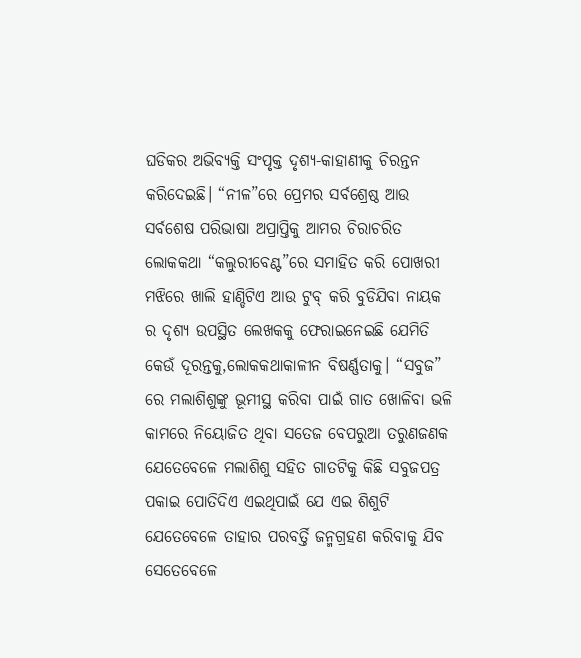ଘଡିକର ଅଭିବ୍ୟକ୍ତି ସଂପୃକ୍ତ ଦୃଶ୍ୟ-କାହାଣୀକୁ ଚିରନ୍ତନ କରିଦେଇଛି। “ନୀଳ”ରେ ପ୍ରେମର ସର୍ବଶ୍ରେଷ୍ଠ ଆଉ ସର୍ବଶେଷ ପରିଭାଷା ଅପ୍ରାପ୍ତିକୁ ଆମର ଚିରାଚରିତ ଲୋକକଥା “କଲୁରୀବେଣ୍ଟ”ରେ ସମାହିତ କରି ପୋଖରୀ ମଝିରେ ଖାଲି ହାଣ୍ଡିଟିଏ ଆଉ ଟୁବ୍ କରି ବୁଡିଯିବା ନାୟକ ର ଦୃଶ୍ୟ ଉପସ୍ଥିତ ଲେଖକକୁ ଫେରାଇନେଇଛି ଯେମିତି କେଉଁ ଦୂରନ୍ତକୁ,ଲୋକକଥାକାଳୀନ ବିଷର୍ଣ୍ଣତାକୁ। “ସବୁଜ” ରେ ମଲାଶିଶୁଙ୍କୁ ଭୂମୀସ୍ଥ କରିବା ପାଇଁ ଗାତ ଖୋଳିବା ଭଳି କାମରେ ନିୟୋଜିତ ଥିବା ସତେଜ ବେପରୁଆ ତରୁଣଜଣକ ଯେତେବେଳେ ମଲାଶିଶୁ ସହିତ ଗାତଟିକୁ କିଛି ସବୁଜପତ୍ର ପକାଇ ପୋତିଦିଏ ଏଇଥିପାଇଁ ଯେ ଏଇ ଶିଶୁଟି ଯେତେବେଳେ ତାହାର ପରବର୍ତ୍ତି ଜନ୍ମଗ୍ରହଣ କରିବାକୁ ଯିବ ସେତେବେଳେ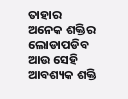ତାହାର ଅନେକ ଶକ୍ତିର ଲୋଡାପଡିବ ଆଉ ସେହି ଆବଶ୍ୟକ ଶକ୍ତି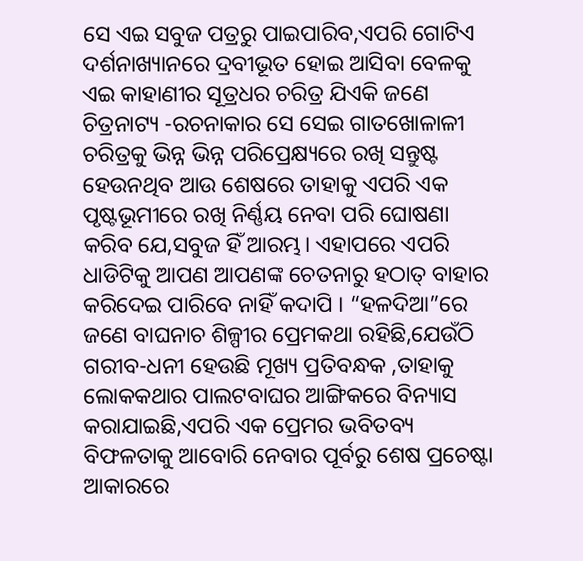ସେ ଏଇ ସବୁଜ ପତ୍ରରୁ ପାଇପାରିବ,ଏପରି ଗୋଟିଏ ଦର୍ଶନାଖ୍ୟାନରେ ଦ୍ରବୀଭୂତ ହୋଇ ଆସିବା ବେଳକୁ ଏଇ କାହାଣୀର ସୂତ୍ରଧର ଚରିତ୍ର ଯିଏକି ଜଣେ ଚିତ୍ରନାଟ୍ୟ -ରଚନାକାର ସେ ସେଇ ଗାତଖୋଳାଳୀ ଚରିତ୍ରକୁ ଭିନ୍ନ ଭିନ୍ନ ପରିପ୍ରେକ୍ଷ୍ୟରେ ରଖି ସନ୍ତୁଷ୍ଟ ହେଉନଥିବ ଆଉ ଶେଷରେ ତାହାକୁ ଏପରି ଏକ ପୃଷ୍ଟଭୂମୀରେ ରଖି ନିର୍ଣ୍ଣୟ ନେବା ପରି ଘୋଷଣା କରିବ ଯେ,ସବୁଜ ହିଁ ଆରମ୍ଭ। ଏହାପରେ ଏପରି ଧାଡିଟିକୁ ଆପଣ ଆପଣଙ୍କ ଚେତନାରୁ ହଠାତ୍ ବାହାର କରିଦେଇ ପାରିବେ ନାହିଁ କଦାପି । “ହଳଦିଆ”ରେ ଜଣେ ବାଘନାଚ ଶିଳ୍ପୀର ପ୍ରେମକଥା ରହିଛି,ଯେଉଁଠି ଗରୀବ-ଧନୀ ହେଉଛି ମୂଖ୍ୟ ପ୍ରତିବନ୍ଧକ ,ତାହାକୁ ଲୋକକଥାର ପାଲଟବାଘର ଆଙ୍ଗିକରେ ବିନ୍ୟାସ କରାଯାଇଛି,ଏପରି ଏକ ପ୍ରେମର ଭବିତବ୍ୟ ବିଫଳତାକୁ ଆବୋରି ନେବାର ପୂର୍ବରୁ ଶେଷ ପ୍ରଚେଷ୍ଟା ଆକାରରେ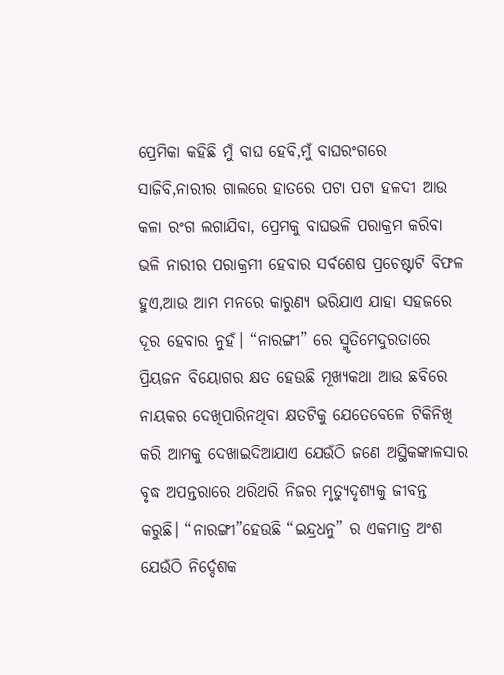ପ୍ରେମିକା କହିଛି ମୁଁ ବାଘ ହେବି,ମୁଁ ବାଘରଂଗରେ ସାଜିବି,ନାରୀର ଗାଲରେ ହାତରେ ପଟା ପଟା ହଳଦୀ ଆଉ କଳା ରଂଗ ଲଗାଯିବା, ପ୍ରେମକୁ ବାଘଭଳି ପରାକ୍ରମ କରିବା ଭଳି ନାରୀର ପରାକ୍ରମୀ ହେବାର ସର୍ବଶେଷ ପ୍ରଚେଷ୍ଟାଟି ବିଫଳ ହୁଏ,ଆଉ ଆମ ମନରେ କାରୁଣ୍ୟ ଭରିଯାଏ ଯାହା ସହଜରେ ଦୂର ହେବାର ନୁହଁ। “ନାରଙ୍ଗୀ” ରେ ସ୍ମୃତିମେଦୁରତାରେ ପ୍ରିୟଜନ ବିୟୋଗର କ୍ଷତ ହେଉଛି ମୂଖ୍ୟକଥା ଆଉ ଛବିରେ ନାୟକର ଦେଖିପାରିନଥିବା କ୍ଷତଟିକୁ ଯେତେବେଳେ ଟିକିନିଖି କରି ଆମକୁ ଦେଖାଇଦିଆଯାଏ ଯେଉଁଠି ଜଣେ ଅସ୍ଥିକଙ୍କାଳସାର ବୃଦ୍ଧ ଅପନ୍ତରାରେ ଥରିଥରି ନିଜର ମୃତ୍ୟୁଦୃଶ୍ୟକୁ ଜୀବନ୍ତ କରୁଛି। “ନାରଙ୍ଗୀ”ହେଉଛି “ଇନ୍ଦ୍ରଧନୁ” ର ଏକମାତ୍ର ଅଂଶ ଯେଉଁଠି ନିର୍ଦ୍ଦେଶକ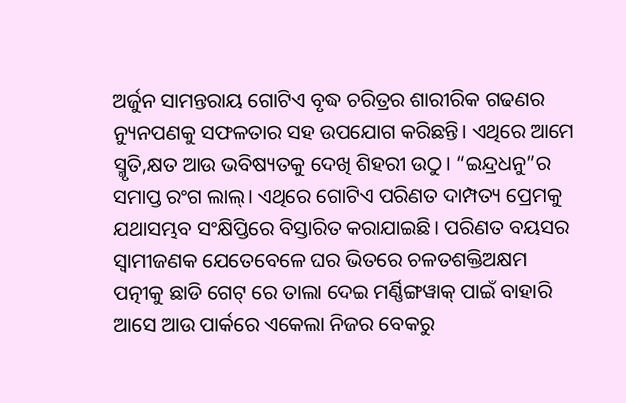ଅର୍ଜୁନ ସାମନ୍ତରାୟ ଗୋଟିଏ ବୃଦ୍ଧ ଚରିତ୍ରର ଶାରୀରିକ ଗଢଣର ନ୍ୟୁନପଣକୁ ସଫଳତାର ସହ ଉପଯୋଗ କରିଛନ୍ତି। ଏଥିରେ ଆମେ ସ୍ମୃତି,କ୍ଷତ ଆଉ ଭବିଷ୍ୟତକୁ ଦେଖି ଶିହରୀ ଉଠୁ। “ଇନ୍ଦ୍ରଧନୁ”ର ସମାପ୍ତ ରଂଗ ଲାଲ୍। ଏଥିରେ ଗୋଟିଏ ପରିଣତ ଦାମ୍ପତ୍ୟ ପ୍ରେମକୁ ଯଥାସମ୍ଭବ ସଂକ୍ଷିପ୍ତିରେ ବିସ୍ତାରିତ କରାଯାଇଛି। ପରିଣତ ବୟସର ସ୍ୱାମୀଜଣକ ଯେତେବେଳେ ଘର ଭିତରେ ଚଳତଶକ୍ତିଅକ୍ଷମ ପତ୍ନୀକୁ ଛାଡି ଗେଟ୍ ରେ ତାଲା ଦେଇ ମର୍ଣ୍ଣିଙ୍ଗୱାକ୍ ପାଇଁ ବାହାରି ଆସେ ଆଉ ପାର୍କରେ ଏକେଲା ନିଜର ବେକରୁ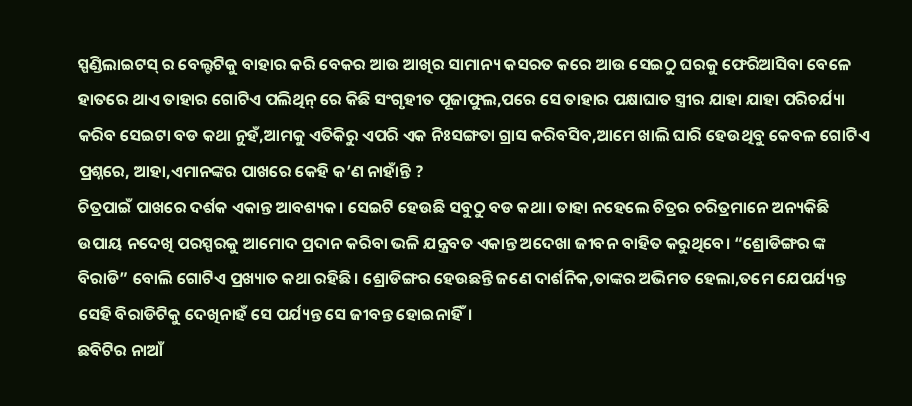ସ୍ପଣ୍ଡିଲାଇଟସ୍ ର ବେଲ୍ଟଟିକୁ ବାହାର କରି ବେକର ଆଉ ଆଖିର ସାମାନ୍ୟ କସରତ କରେ ଆଉ ସେଇଠୁ ଘରକୁ ଫେରିଆସିବା ବେଳେ ହାତରେ ଥାଏ ତାହାର ଗୋଟିଏ ପଲିଥିନ୍ ରେ କିଛି ସଂଗୃହୀତ ପୂଜାଫୁଲ,ପରେ ସେ ତାହାର ପକ୍ଷାଘାତ ସ୍ତ୍ରୀର ଯାହା ଯାହା ପରିଚର୍ଯ୍ୟା କରିବ ସେଇଟା ବଡ କଥା ନୁହଁ,ଆମକୁ ଏତିକିରୁ ଏପରି ଏକ ନିଃସଙ୍ଗତା ଗ୍ରାସ କରିବସିବ,ଆମେ ଖାଲି ଘାରି ହେଉଥିବୁ କେବଳ ଗୋଟିଏ ପ୍ରଶ୍ନରେ, ଆହା,ଏମାନଙ୍କର ପାଖରେ କେହି କ’ଣ ନାହାଁନ୍ତି ?
ଚିତ୍ରପାଇଁ ପାଖରେ ଦର୍ଶକ ଏକାନ୍ତ ଆବଶ୍ୟକ। ସେଇଟି ହେଉଛି ସବୁଠୁ ବଡ କଥା। ତାହା ନହେଲେ ଚିତ୍ରର ଚରିତ୍ରମାନେ ଅନ୍ୟକିଛି ଉପାୟ ନଦେଖି ପରସ୍ପରକୁ ଆମୋଦ ପ୍ରଦାନ କରିବା ଭଳି ଯନ୍ତ୍ରବତ ଏକାନ୍ତ ଅଦେଖା ଜୀବନ ବାହିତ କରୁଥିବେ। “ଶ୍ରୋଡିଙ୍ଗର ଙ୍କ ବିରାଡି” ବୋଲି ଗୋଟିଏ ପ୍ରଖ୍ୟାତ କଥା ରହିଛି। ଶ୍ରୋଡିଙ୍ଗର ହେଉଛନ୍ତି ଜଣେ ଦାର୍ଶନିକ,ତାଙ୍କର ଅଭିମତ ହେଲା,ତମେ ଯେପର୍ଯ୍ୟନ୍ତ ସେହି ବିରାଡିଟିକୁ ଦେଖିନାହଁ ସେ ପର୍ଯ୍ୟନ୍ତ ସେ ଜୀବନ୍ତ ହୋଇନାହିଁ।
ଛବିଟିର ନାଆଁ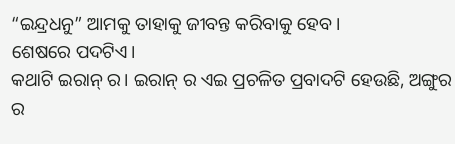“ଇନ୍ଦ୍ରଧନୁ” ଆମକୁ ତାହାକୁ ଜୀବନ୍ତ କରିବାକୁ ହେବ।
ଶେଷରେ ପଦଟିଏ।
କଥାଟି ଇରାନ୍ ର। ଇରାନ୍ ର ଏଇ ପ୍ରଚଳିତ ପ୍ରବାଦଟି ହେଉଛି, ଅଙ୍ଗୁର ର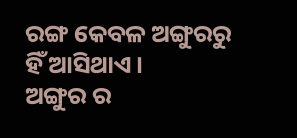ରଙ୍ଗ କେବଳ ଅଙ୍ଗୁରରୁ ହିଁ ଆସିଥାଏ।
ଅଙ୍ଗୁର ର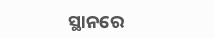ସ୍ଥାନରେ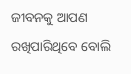ଜୀବନକୁ ଆପଣ ରଖିପାରିଥିବେ ବୋଲି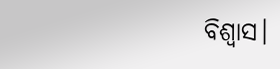ବିଶ୍ୱାସ।